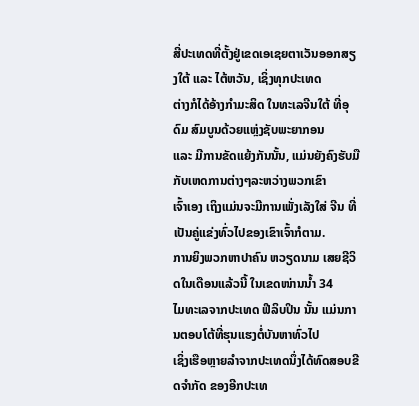ສີ່ປະເທດທີ່ຕັ້ງຢູ່ເຂດເອເຊຍຕາເວັນອອກສຽງໃຕ້ ແລະ ໄຕ້ຫວັນ, ເຊິ່ງທຸກປະເທດ
ຕ່າງກໍໄດ້ອ້າງກຳມະສິດ ໃນທະເລຈີນໃຕ້ ທີ່ອຸດົມ ສົມບູນດ້ວຍແຫຼ່ງຊັບພະຍາກອນ
ແລະ ມີການຂັດແຍ້ງກັນນັ້ນ, ແມ່ນຍັງຄົງຮັບມືກັບເຫດການຕ່າງໆລະຫວ່າງພວກເຂົາ
ເຈົ້າເອງ ເຖິງແມ່ນຈະມີການເພັ່ງເລັງໃສ່ ຈີນ ທີ່ເປັນຄູ່ແຂ່ງທົ່ວໄປຂອງເຂົາເຈົ້າກໍຕາມ.
ການຍິງພວກຫາປາຄົນ ຫວຽດນາມ ເສຍຊີວິດໃນເດືອນແລ້ວນີ້ ໃນເຂດໜ່ານນໍ້າ 34
ໄມທະເລຈາກປະເທດ ຟີລິບປິນ ນັ້ນ ແມ່ນການຕອບໂຕ້ທີ່ຮຸນແຮງຕໍ່ບັນຫາທົ່ວໄປ
ເຊິ່ງເຮືອຫຼາຍລຳຈາກປະເທດນຶ່ງໄດ້ທົດສອບຂີດຈຳກັດ ຂອງອີກປະເທ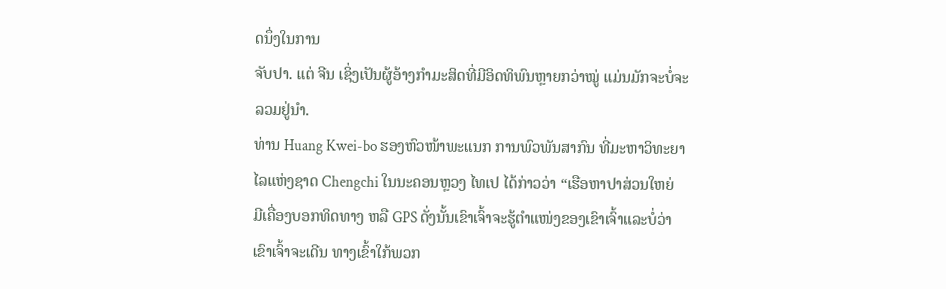ດນຶ່ງໃນການ
ຈັບປາ. ແຕ່ ຈີນ ເຊິ່ງເປັນຜູ້ອ້າງກຳມະສິດທີ່ມີອິດທິພົນຫຼາຍກວ່າໝູ່ ແມ່ນມັກຈະບໍ່ຈະ
ລວມຢູ່ນຳ.
ທ່ານ Huang Kwei-bo ຮອງຫົວໜ້າພະແນກ ການພົວພັນສາກົນ ທີ່ມະຫາວິທະຍາ
ໄລແຫ່ງຊາດ Chengchi ໃນນະຄອນຫຼວງ ໄທເປ ໄດ້ກ່າວວ່າ “ເຮືອຫາປາສ່ວນໃຫຍ່
ມີເຄື່ອງບອກທິດທາງ ຫລື GPS ດັ່ງນັ້ນເຂົາເຈົ້າຈະຮູ້ຕຳແໜ່ງຂອງເຂົາເຈົ້າແລະບໍ່ວ່າ
ເຂົາເຈົ້າຈະເດີນ ທາງເຂົ້າໃກ້ພວກ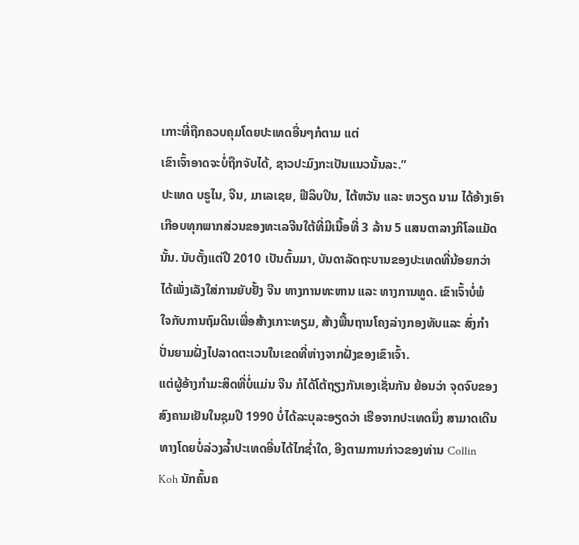ເກາະທີ່ຖືກຄວບຄຸມໂດຍປະເທດອື່ນໆກໍຕາມ ແຕ່
ເຂົາເຈົ້າອາດຈະບໍ່ຖືກຈັບໄດ້, ຊາວປະມົງກະເປັນແນວນັ້ນລະ.”
ປະເທດ ບຣູໄນ, ຈີນ, ມາເລເຊຍ, ຟີລິບປິນ, ໄຕ້ຫວັນ ແລະ ຫວຽດ ນາມ ໄດ້ອ້າງເອົາ
ເກືອບທຸກພາກສ່ວນຂອງທະເລຈີນໃຕ້ທີ່ມີເນື້ອທີ່ 3 ລ້ານ 5 ແສນຕາລາງກິໂລແມັດ
ນັ້ນ. ນັບຕັ້ງແຕ່ປີ 2010 ເປັນຕົ້ນມາ, ບັນດາລັດຖະບານຂອງປະເທດທີ່ນ້ອຍກວ່າ
ໄດ້ເພັ່ງເລັງໃສ່ການຍັບຢັ້ງ ຈີນ ທາງການທະຫານ ແລະ ທາງການທູດ. ເຂົາເຈົ້າບໍ່ພໍ
ໃຈກັບການຖົມດິນເພື່ອສ້າງເກາະທຽມ, ສ້າງພື້ນຖານໂຄງລ່າງກອງທັບແລະ ສົ່ງກຳ
ປັ່ນຍາມຝັ່ງໄປລາດຕະເວນໃນເຂດທີ່ຫ່າງຈາກຝັ່ງຂອງເຂົາເຈົ້າ.
ແຕ່ຜູ້ອ້າງກຳມະສິດທີ່ບໍ່ແມ່ນ ຈີນ ກໍໄດ້ໂຕ້ຖຽງກັນເອງເຊັ່ນກັນ ຍ້ອນວ່າ ຈຸດຈົບຂອງ
ສົງຄາມເຢັນໃນຊຸມປີ 1990 ບໍ່ໄດ້ລະບຸລະອຽດວ່າ ເຮືອຈາກປະເທດນຶ່ງ ສາມາດເດີນ
ທາງໂດຍບໍ່ລ່ວງລໍ້າປະເທດອື່ນໄດ້ໄກຊໍ່າໃດ, ອີງຕາມການກ່າວຂອງທ່ານ Collin
Koh ນັກຄົ້ນຄ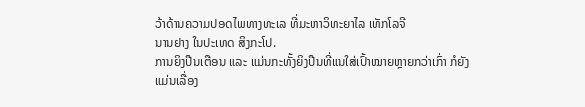ວ້າດ້ານຄວາມປອດໄພທາງທະເລ ທີ່ມະຫາວິທະຍາໄລ ເທັກໂລຈີ
ນານຢາງ ໃນປະເທດ ສິງກະໂປ.
ການຍິງປືນເຕືອນ ແລະ ແມ່ນກະທັ້ງຍິງປືນທີ່ແນໃສ່ເປົ້າໝາຍຫຼາຍກວ່າເກົ່າ ກໍຍັງ
ແມ່ນເລື່ອງ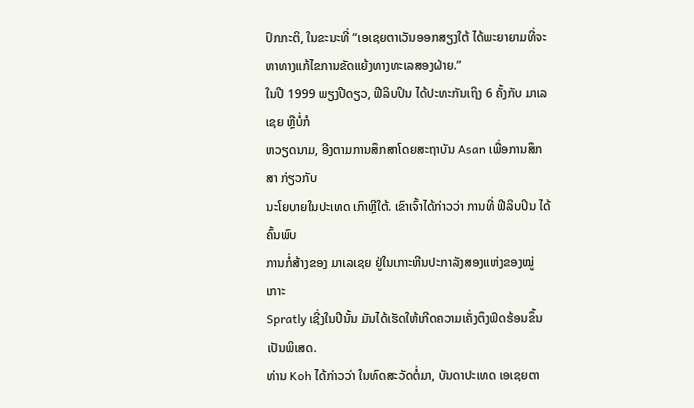ປົກກະຕິ, ໃນຂະນະທີ່ “ເອເຊຍຕາເວັນອອກສຽງໃຕ້ ໄດ້ພະຍາຍາມທີ່ຈະ
ຫາທາງແກ້ໄຂການຂັດແຍ້ງທາງທະເລສອງຝ່າຍ.”
ໃນປີ 1999 ພຽງປີດຽວ, ຟີລິບປິນ ໄດ້ປະທະກັນເຖິງ 6 ຄັ້ງກັບ ມາເລເຊຍ ຫຼືບໍ່ກໍ
ຫວຽດນາມ, ອີງຕາມການສຶກສາໂດຍສະຖາບັນ Asan ເພື່ອການສຶກສາ ກ່ຽວກັບ
ນະໂຍບາຍໃນປະເທດ ເກົາຫຼີໃຕ້. ເຂົາເຈົ້າໄດ້ກ່າວວ່າ ການທີ່ ຟີລິບປິນ ໄດ້ຄົ້ນພົບ
ການກໍ່ສ້າງຂອງ ມາເລເຊຍ ຢູ່ໃນເກາະຫີນປະກາລັງສອງແຫ່ງຂອງໝູ່ເກາະ
Spratly ເຊີ່ງໃນປີນັ້ນ ມັນໄດ້ເຮັດໃຫ້ເກີດຄວາມເຄັ່ງຕຶງຟົດຮ້ອນຂຶ້ນເປັນພິເສດ.
ທ່ານ Koh ໄດ້ກ່າວວ່າ ໃນທົດສະວັດຕໍ່ມາ, ບັນດາປະເທດ ເອເຊຍຕາ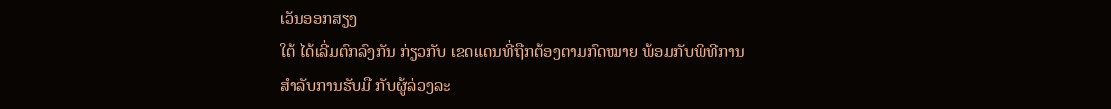ເວັນອອກສຽງ
ໃຕ້ ໄດ້ເລີ່ມຕົກລົງກັນ ກ່ຽວກັບ ເຂດແດນທີ່ຖືກຕ້ອງຕາມກົດໝາຍ ພ້ອມກັບພິທີການ
ສຳລັບການຮັບມື ກັບຜູ້ລ່ວງລະ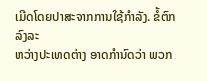ເມີດໂດຍປາສະຈາກການໃຊ້ກຳລັງ. ຂໍ້ຕົກລົງລະ
ຫວ່າງປະເທດຕ່າງ ອາດກຳນົດວ່າ ພວກ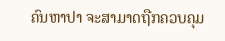ຄົນຫາປາ ຈະສາມາດຖືກຄວບຄຸມ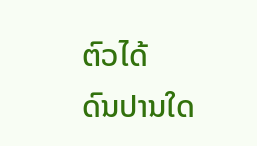ຕົວໄດ້
ດົນປານໃດ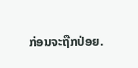ກ່ອນຈະຖືກປ່ອຍ.